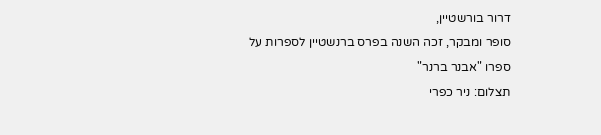דרור בורשטיין,
סופר ומבקר, זכה השנה בפרס ברנשטיין לספרות על ספרו "אבנר ברנר"
תצלום: ניר כפרי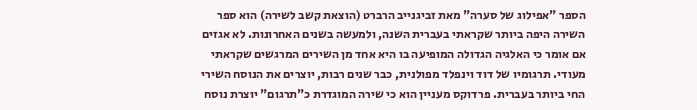הספר "אפילוג של סערה" מאת זביגנייב הרברט (הוצאת קשב לשירה) הוא ספר השירה היפה ביותר שקראתי בעברית השנה, ולמעשה בשנים האחרונות. לא אגזים אם אומר כי האלגיה הגדולה המופיעה בו היא אחד מן השירים המרגשים שקראתי מעודי. תרגומיו של דוד וינפלד מפולנית, כבר שנים רבות, יוצרים את הנוסח השירי החי ביותר בעברית. פרדוקס מעניין הוא כי שירה המוגדרת כ"תרגום" יוצרת נוסח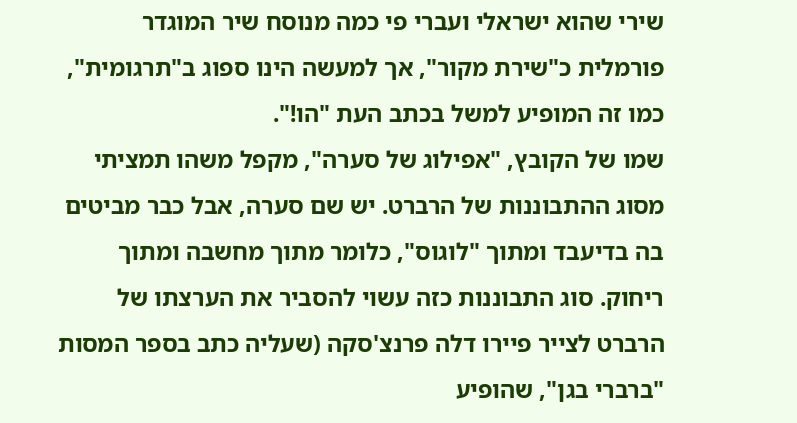שירי שהוא ישראלי ועברי פי כמה מנוסח שיר המוגדר פורמלית כ"שירת מקור", אך למעשה הינו ספוג ב"תרגומית", כמו זה המופיע למשל בכתב העת "הו!".
שמו של הקובץ, "אפילוג של סערה", מקפל משהו תמציתי מסוג ההתבוננות של הרברט. יש שם סערה, אבל כבר מביטים בה בדיעבד ומתוך "לוגוס", כלומר מתוך מחשבה ומתוך ריחוק. סוג התבוננות כזה עשוי להסביר את הערצתו של הרברט לצייר פיירו דלה פרנצ'סקה (שעליה כתב בספר המסות "ברברי בגן", שהופיע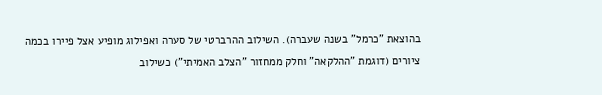בהוצאת "כרמל" בשנה שעברה). השילוב ההרברטי של סערה ואפילוג מופיע אצל פיירו בכמה ציורים (דוגמת "ההלקאה" וחלק ממחזור "הצלב האמיתי") כשילוב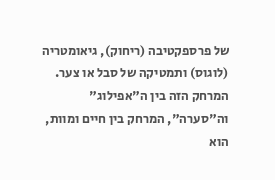של פרספקטיבה (ריחוק), גיאומטריה (לוגוס) ותמטיקה של סבל או צער. המרחק הזה בין ה"אפילוג" וה"סערה", המרחק בין חיים ומוות, הוא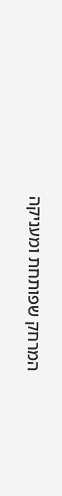המרחק שפותחת ומעניקה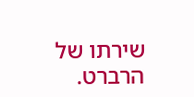שירתו של הרברט.